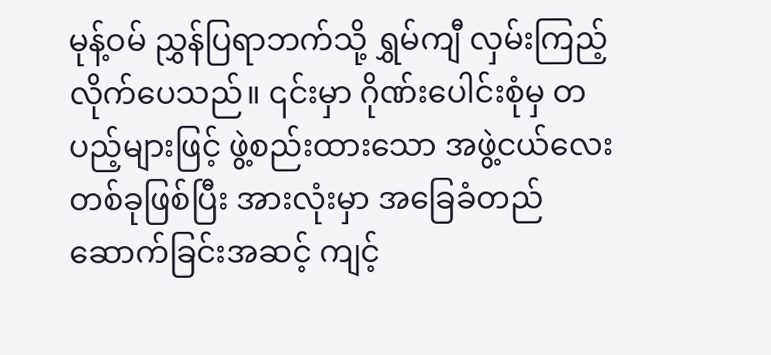မုန့်ဝမ် ညွှန်ပြရာဘက်သို့ ရွှမ်ကျီ လှမ်းကြည့်လိုက်ပေသည်။ ၎င်းမှာ ဂိုဏ်းပေါင်းစုံမှ တပည့်များဖြင့် ဖွဲ့စည်းထားသော အဖွဲ့ငယ်လေးတစ်ခုဖြစ်ပြီး အားလုံးမှာ အခြေခံတည်ဆောက်ခြင်းအဆင့် ကျင့်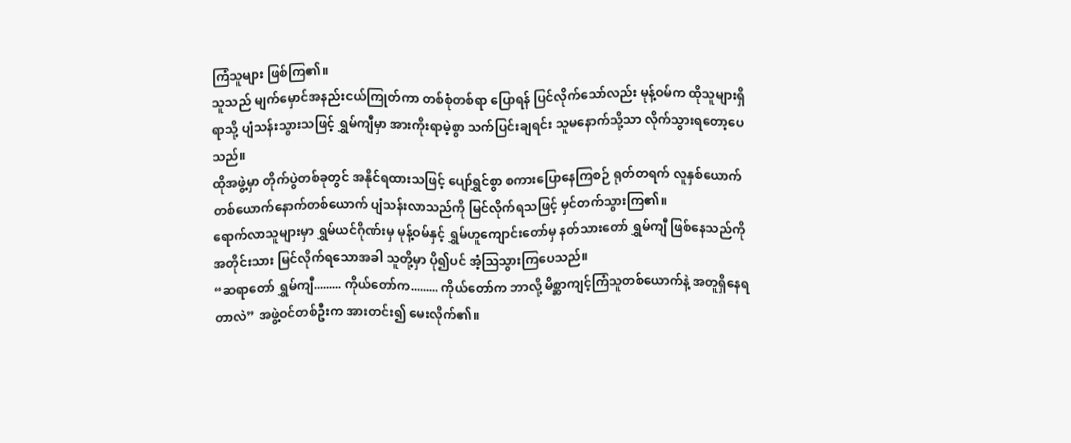ကြံသူများ ဖြစ်ကြ၏။
သူသည် မျက်မှောင်အနည်းငယ်ကြုတ်ကာ တစ်စုံတစ်ရာ ပြောရန် ပြင်လိုက်သော်လည်း မုန့်ဝမ်က ထိုသူများရှိရာသို့ ပျံသန်းသွားသဖြင့် ရွှမ်ကျီမှာ အားကိုးရာမဲ့စွာ သက်ပြင်းချရင်း သူမနောက်သို့သာ လိုက်သွားရတော့ပေသည်။
ထိုအဖွဲ့မှာ တိုက်ပွဲတစ်ခုတွင် အနိုင်ရထားသဖြင့် ပျော်ရွှင်စွာ စကားပြောနေကြစဉ် ရုတ်တရက် လူနှစ်ယောက် တစ်ယောက်နောက်တစ်ယောက် ပျံသန်းလာသည်ကို မြင်လိုက်ရသဖြင့် မှင်တက်သွားကြ၏။
ရောက်လာသူများမှာ ရွှမ်ယင်ဂိုဏ်းမှ မုန့်ဝမ်နှင့် ရွှမ်ဟူကျောင်းတော်မှ နတ်သားတော် ရွှမ်ကျီ ဖြစ်နေသည်ကို အတိုင်းသား မြင်လိုက်ရသောအခါ သူတို့မှာ ပို၍ပင် အံ့ဩသွားကြပေသည်။
“ဆရာတော် ရွှမ်ကျီ......... ကိုယ်တော်က......... ကိုယ်တော်က ဘာလို့ မိစ္ဆာကျင့်ကြံသူတစ်ယောက်နဲ့ အတူရှိနေရတာလဲ” အဖွဲ့ဝင်တစ်ဦးက အားတင်း၍ မေးလိုက်၏။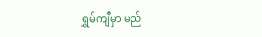ရွှမ်ကျီမှာ မည်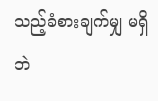သည့်ခံစားချက်မျှ မရှိဘဲ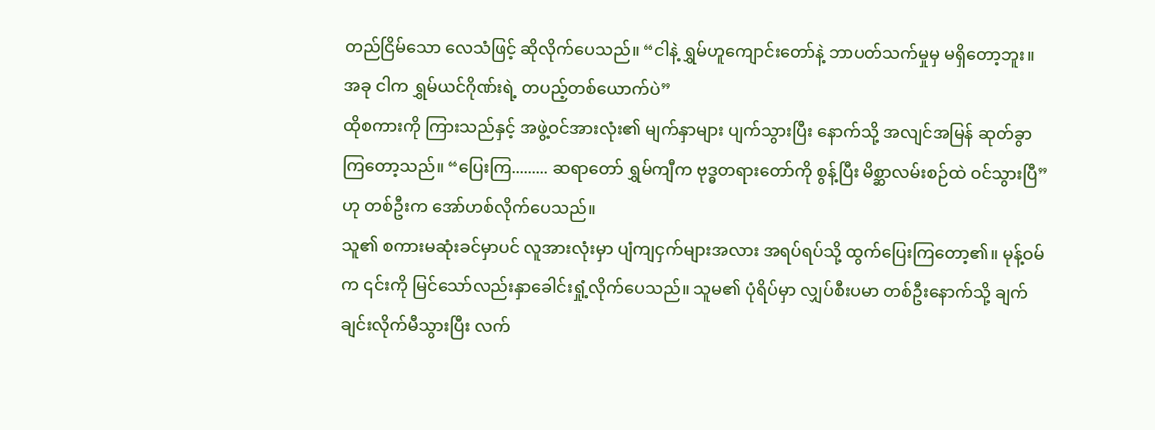တည်ငြိမ်သော လေသံဖြင့် ဆိုလိုက်ပေသည်။ “ငါနဲ့ ရွှမ်ဟူကျောင်းတော်နဲ့ ဘာပတ်သက်မှုမှ မရှိတော့ဘူး။ အခု ငါက ရွှမ်ယင်ဂိုဏ်းရဲ့ တပည့်တစ်ယောက်ပဲ”
ထိုစကားကို ကြားသည်နှင့် အဖွဲ့ဝင်အားလုံး၏ မျက်နှာများ ပျက်သွားပြီး နောက်သို့ အလျင်အမြန် ဆုတ်ခွာကြတော့သည်။ “ပြေးကြ......... ဆရာတော် ရွှမ်ကျီက ဗုဒ္ဓတရားတော်ကို စွန့်ပြီး မိစ္ဆာလမ်းစဉ်ထဲ ဝင်သွားပြီ” ဟု တစ်ဦးက အော်ဟစ်လိုက်ပေသည်။
သူ၏ စကားမဆုံးခင်မှာပင် လူအားလုံးမှာ ပျံကျငှက်များအလား အရပ်ရပ်သို့ ထွက်ပြေးကြတော့၏။ မုန့်ဝမ်က ၎င်းကို မြင်သော်လည်းနှာခေါင်းရှုံ့လိုက်ပေသည်။ သူမ၏ ပုံရိပ်မှာ လျှပ်စီးပမာ တစ်ဦးနောက်သို့ ချက်ချင်းလိုက်မီသွားပြီး လက်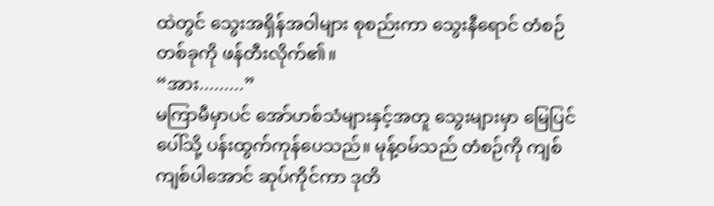ထဲတွင် သွေးအရှိန်အဝါများ စုစည်းကာ သွေးနီရောင် တံစဉ်တစ်ခုကို ဖန်တီးလိုက်၏။
“အား.........”
မကြာမီမှာပင် အော်ဟစ်သံများနှင့်အတူ သွေးများမှာ မြေပြင်ပေါ်သို့ ပန်းထွက်ကုန်ပေသည်။ မုန့်ဝမ်သည် တံစဉ်ကို ကျစ်ကျစ်ပါအောင် ဆုပ်ကိုင်ကာ ဒုတိ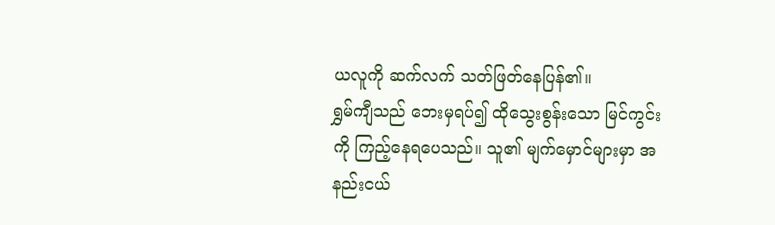ယလူကို ဆက်လက် သတ်ဖြတ်နေပြန်၏။
ရွှမ်ကျီသည် ဘေးမှရပ်၍ ထိုသွေးစွန်းသော မြင်ကွင်းကို ကြည့်နေရပေသည်။ သူ၏ မျက်မှောင်များမှာ အနည်းငယ်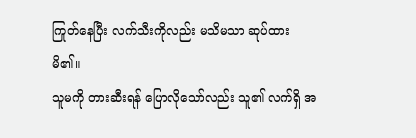ကြုတ်နေပြီး လက်သီးကိုလည်း မသိမသာ ဆုပ်ထားမိ၏။
သူမကို တားဆီးရန် ပြောလိုသော်လည်း သူ၏ လက်ရှိ အ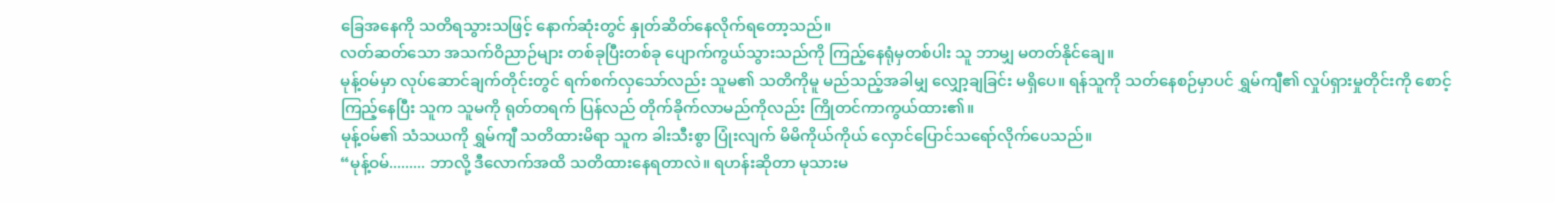ခြေအနေကို သတိရသွားသဖြင့် နောက်ဆုံးတွင် နှုတ်ဆိတ်နေလိုက်ရတော့သည်။
လတ်ဆတ်သော အသက်ဝိညာဉ်များ တစ်ခုပြီးတစ်ခု ပျောက်ကွယ်သွားသည်ကို ကြည့်နေရုံမှတစ်ပါး သူ ဘာမျှ မတတ်နိုင်ချေ။
မုန့်ဝမ်မှာ လုပ်ဆောင်ချက်တိုင်းတွင် ရက်စက်လှသော်လည်း သူမ၏ သတိကိုမူ မည်သည့်အခါမျှ လျှော့ချခြင်း မရှိပေ။ ရန်သူကို သတ်နေစဉ်မှာပင် ရွှမ်ကျီ၏ လှုပ်ရှားမှုတိုင်းကို စောင့်ကြည့်နေပြီး သူက သူမကို ရုတ်တရက် ပြန်လည် တိုက်ခိုက်လာမည်ကိုလည်း ကြိုတင်ကာကွယ်ထား၏။
မုန့်ဝမ်၏ သံသယကို ရွှမ်ကျီ သတိထားမိရာ သူက ခါးသီးစွာ ပြုံးလျက် မိမိကိုယ်ကိုယ် လှောင်ပြောင်သရော်လိုက်ပေသည်။
“မုန့်ဝမ်......... ဘာလို့ ဒီလောက်အထိ သတိထားနေရတာလဲ။ ရဟန်းဆိုတာ မုသားမ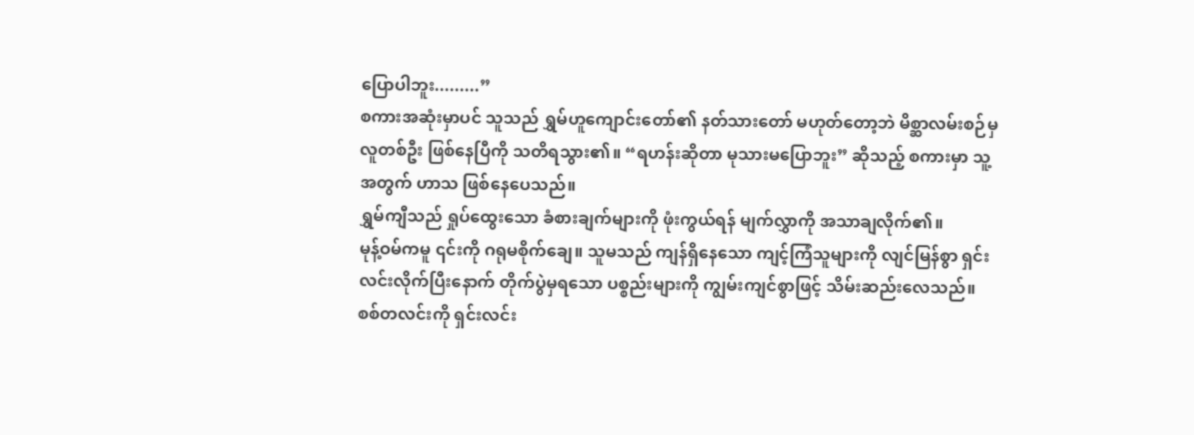ပြောပါဘူး.........”
စကားအဆုံးမှာပင် သူသည် ရွှမ်ဟူကျောင်းတော်၏ နတ်သားတော် မဟုတ်တော့ဘဲ မိစ္ဆာလမ်းစဉ်မှ လူတစ်ဦး ဖြစ်နေပြီကို သတိရသွား၏။ “ရဟန်းဆိုတာ မုသားမပြောဘူး” ဆိုသည့် စကားမှာ သူ့အတွက် ဟာသ ဖြစ်နေပေသည်။
ရွှမ်ကျီသည် ရှုပ်ထွေးသော ခံစားချက်များကို ဖုံးကွယ်ရန် မျက်လွှာကို အသာချလိုက်၏။
မုန့်ဝမ်ကမူ ၎င်းကို ဂရုမစိုက်ချေ။ သူမသည် ကျန်ရှိနေသော ကျင့်ကြံသူများကို လျင်မြန်စွာ ရှင်းလင်းလိုက်ပြီးနောက် တိုက်ပွဲမှရသော ပစ္စည်းများကို ကျွမ်းကျင်စွာဖြင့် သိမ်းဆည်းလေသည်။
စစ်တလင်းကို ရှင်းလင်း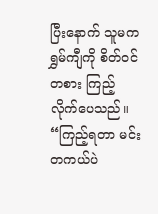ပြီးနောက် သူမက ရွှမ်ကျီကို စိတ်ဝင်တစား ကြည့်လိုက်ပေသည်။
“ကြည့်ရတာ မင်း တကယ်ပဲ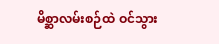မိစ္ဆာလမ်းစဉ်ထဲ ဝင်သွား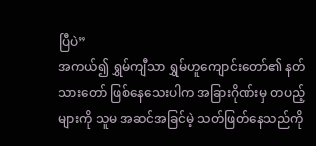ပြီပဲ”
အကယ်၍ ရွှမ်ကျီသာ ရွှမ်ဟူကျောင်းတော်၏ နတ်သားတော် ဖြစ်နေသေးပါက အခြားဂိုဏ်းမှ တပည့်များကို သူမ အဆင်အခြင်မဲ့ သတ်ဖြတ်နေသည်ကို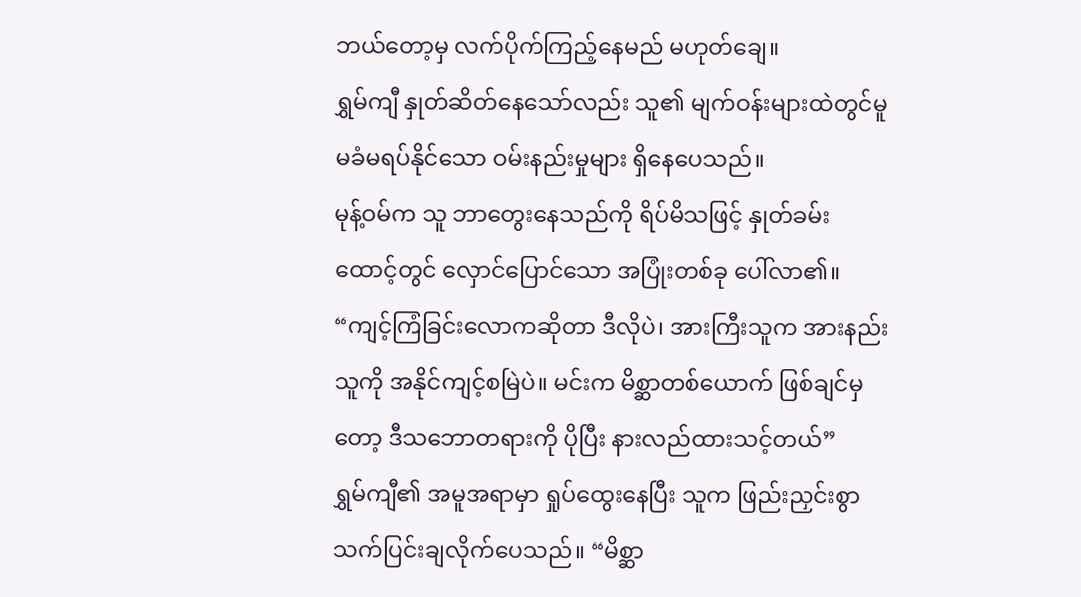ဘယ်တော့မှ လက်ပိုက်ကြည့်နေမည် မဟုတ်ချေ။
ရွှမ်ကျီ နှုတ်ဆိတ်နေသော်လည်း သူ၏ မျက်ဝန်းများထဲတွင်မူ မခံမရပ်နိုင်သော ဝမ်းနည်းမှုများ ရှိနေပေသည်။
မုန့်ဝမ်က သူ ဘာတွေးနေသည်ကို ရိပ်မိသဖြင့် နှုတ်ခမ်းထောင့်တွင် လှောင်ပြောင်သော အပြုံးတစ်ခု ပေါ်လာ၏။ “ကျင့်ကြံခြင်းလောကဆိုတာ ဒီလိုပဲ၊ အားကြီးသူက အားနည်းသူကို အနိုင်ကျင့်စမြဲပဲ။ မင်းက မိစ္ဆာတစ်ယောက် ဖြစ်ချင်မှတော့ ဒီသဘောတရားကို ပိုပြီး နားလည်ထားသင့်တယ်”
ရွှမ်ကျီ၏ အမူအရာမှာ ရှုပ်ထွေးနေပြီး သူက ဖြည်းညှင်းစွာ သက်ပြင်းချလိုက်ပေသည်။ “မိစ္ဆာ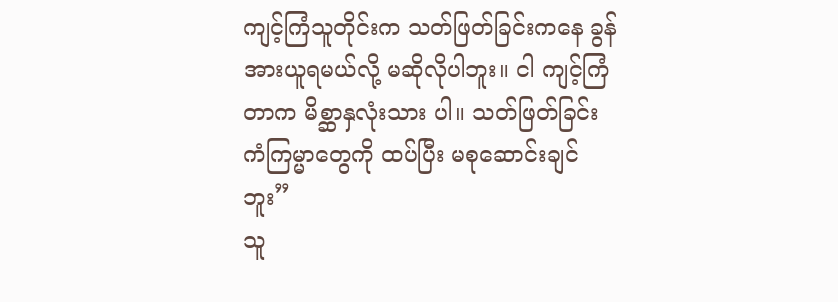ကျင့်ကြံသူတိုင်းက သတ်ဖြတ်ခြင်းကနေ ခွန်အားယူရမယ်လို့ မဆိုလိုပါဘူး။ ငါ ကျင့်ကြံတာက မိစ္ဆာနှလုံးသား ပါ။ သတ်ဖြတ်ခြင်း ကံကြမ္မာတွေကို ထပ်ပြီး မစုဆောင်းချင်ဘူး”
သူ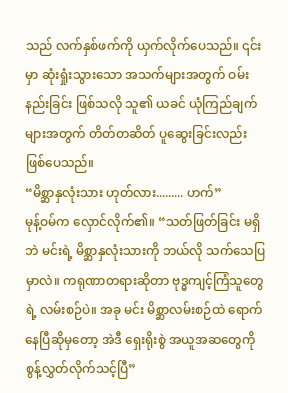သည် လက်နှစ်ဖက်ကို ယှက်လိုက်ပေသည်။ ၎င်းမှာ ဆုံးရှုံးသွားသော အသက်များအတွက် ဝမ်းနည်းခြင်း ဖြစ်သလို သူ၏ ယခင် ယုံကြည်ချက်များအတွက် တိတ်တဆိတ် ပူဆွေးခြင်းလည်း ဖြစ်ပေသည်။
“မိစ္ဆာနှလုံးသား ဟုတ်လား......... ဟက်”
မုန့်ဝမ်က လှောင်လိုက်၏။ “သတ်ဖြတ်ခြင်း မရှိဘဲ မင်းရဲ့ မိစ္ဆာနှလုံးသားကို ဘယ်လို သက်သေပြမှာလဲ။ ကရုဏာတရားဆိုတာ ဗုဒ္ဓကျင့်ကြံသူတွေရဲ့ လမ်းစဉ်ပဲ။ အခု မင်း မိစ္ဆာလမ်းစဉ်ထဲ ရောက်နေပြီဆိုမှတော့ အဲဒီ ရှေးရိုးစွဲ အယူအဆတွေကို စွန့်လွှတ်လိုက်သင့်ပြီ”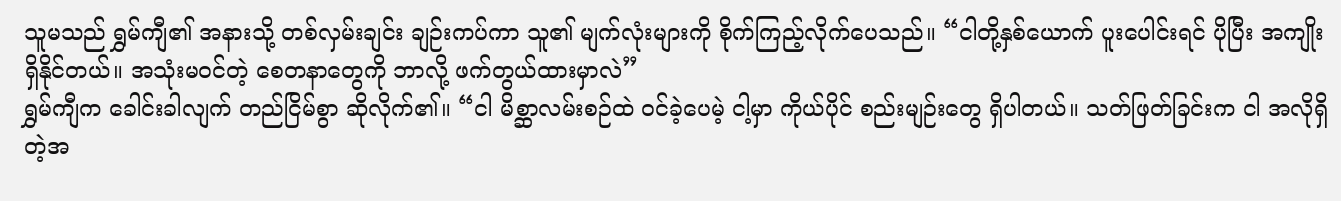သူမသည် ရွှမ်ကျီ၏ အနားသို့ တစ်လှမ်းချင်း ချဉ်းကပ်ကာ သူ၏ မျက်လုံးများကို စိုက်ကြည့်လိုက်ပေသည်။ “ငါတို့နှစ်ယောက် ပူးပေါင်းရင် ပိုပြီး အကျိုးရှိနိုင်တယ်။ အသုံးမဝင်တဲ့ စေတနာတွေကို ဘာလို့ ဖက်တွယ်ထားမှာလဲ”
ရွှမ်ကျီက ခေါင်းခါလျက် တည်ငြိမ်စွာ ဆိုလိုက်၏။ “ငါ မိစ္ဆာလမ်းစဉ်ထဲ ဝင်ခဲ့ပေမဲ့ ငါ့မှာ ကိုယ်ပိုင် စည်းမျဉ်းတွေ ရှိပါတယ်။ သတ်ဖြတ်ခြင်းက ငါ အလိုရှိတဲ့အ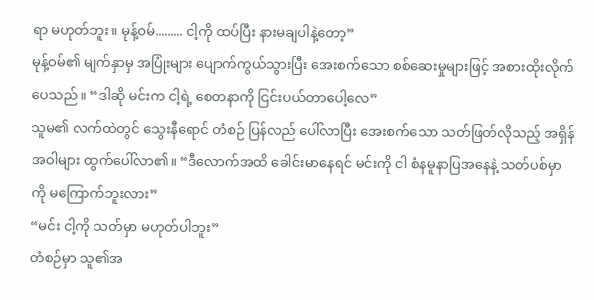ရာ မဟုတ်ဘူး။ မုန့်ဝမ်......... ငါ့ကို ထပ်ပြီး နားမချပါနဲ့တော့”
မုန့်ဝမ်၏ မျက်နှာမှ အပြုံးများ ပျောက်ကွယ်သွားပြီး အေးစက်သော စစ်ဆေးမှုများဖြင့် အစားထိုးလိုက်ပေသည်။ “ဒါဆို မင်းက ငါ့ရဲ့ စေတနာကို ငြင်းပယ်တာပေါ့လေ”
သူမ၏ လက်ထဲတွင် သွေးနီရောင် တံစဉ် ပြန်လည် ပေါ်လာပြီး အေးစက်သော သတ်ဖြတ်လိုသည့် အရှိန်အဝါများ ထွက်ပေါ်လာ၏။ “ဒီလောက်အထိ ခေါင်းမာနေရင် မင်းကို ငါ စံနမူနာပြအနေနဲ့ သတ်ပစ်မှာကို မကြောက်ဘူးလား”
“မင်း ငါ့ကို သတ်မှာ မဟုတ်ပါဘူး”
တံစဉ်မှာ သူ၏အ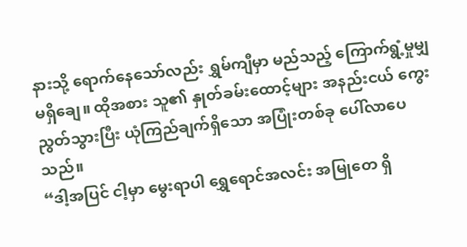နားသို့ ရောက်နေသော်လည်း ရွှမ်ကျီမှာ မည်သည့် ကြောက်ရွံ့မှုမျှ မရှိချေ။ ထိုအစား သူ၏ နှုတ်ခမ်းထောင့်များ အနည်းငယ် ကွေးညွတ်သွားပြီး ယုံကြည်ချက်ရှိသော အပြုံးတစ်ခု ပေါ်လာပေသည်။
“ဒါ့အပြင် ငါ့မှာ မွေးရာပါ ရွှေရောင်အလင်း အမြုတေ ရှိ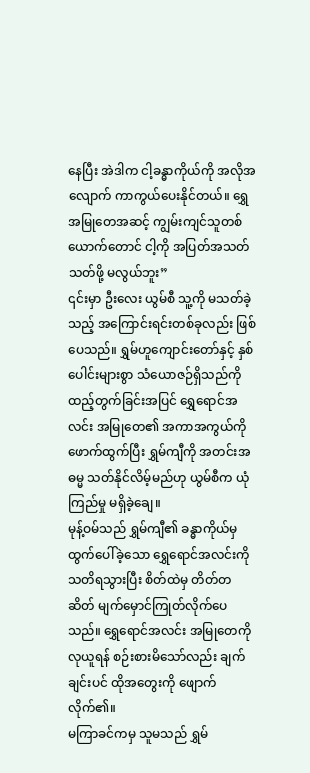နေပြီး အဲဒါက ငါ့ခန္ဓာကိုယ်ကို အလိုအလျောက် ကာကွယ်ပေးနိုင်တယ်။ ရွှေအမြုတေအဆင့် ကျွမ်းကျင်သူတစ်ယောက်တောင် ငါ့ကို အပြတ်အသတ် သတ်ဖို့ မလွယ်ဘူး”
၎င်းမှာ ဦးလေး ယွမ်စီ သူ့ကို မသတ်ခဲ့သည့် အကြောင်းရင်းတစ်ခုလည်း ဖြစ်ပေသည်။ ရွှမ်ဟူကျောင်းတော်နှင့် နှစ်ပေါင်းများစွာ သံယောဇဉ်ရှိသည်ကို ထည့်တွက်ခြင်းအပြင် ရွှေရောင်အလင်း အမြုတေ၏ အကာအကွယ်ကို ဖောက်ထွက်ပြီး ရွှမ်ကျီကို အတင်းအဓမ္မ သတ်နိုင်လိမ့်မည်ဟု ယွမ်စီက ယုံကြည်မှု မရှိခဲ့ချေ။
မုန့်ဝမ်သည် ရွှမ်ကျီ၏ ခန္ဓာကိုယ်မှ ထွက်ပေါ်ခဲ့သော ရွှေရောင်အလင်းကို သတိရသွားပြီး စိတ်ထဲမှ တိတ်တဆိတ် မျက်မှောင်ကြုတ်လိုက်ပေသည်။ ရွှေရောင်အလင်း အမြုတေကို လုယူရန် စဉ်းစားမိသော်လည်း ချက်ချင်းပင် ထိုအတွေးကို ဖျောက်လိုက်၏။
မကြာခင်ကမှ သူမသည် ရွှမ်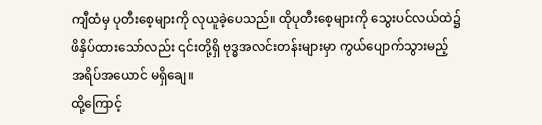ကျီထံမှ ပုတီးစေ့များကို လုယူခဲ့ပေသည်။ ထိုပုတီးစေ့များကို သွေးပင်လယ်ထဲ၌ ဖိနှိပ်ထားသော်လည်း ၎င်းတို့ရှိ ဗုဒ္ဓအလင်းတန်းများမှာ ကွယ်ပျောက်သွားမည့် အရိပ်အယောင် မရှိချေ။
ထို့ကြောင့်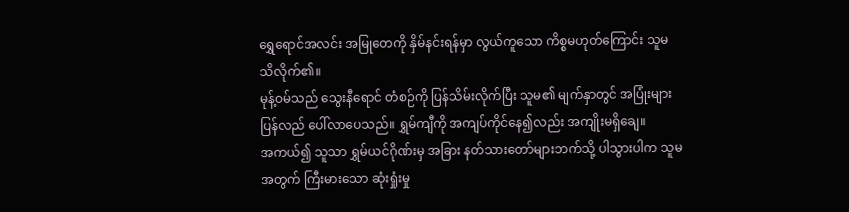ရွှေရောင်အလင်း အမြုတေကို နှိမ်နင်းရန်မှာ လွယ်ကူသော ကိစ္စမဟုတ်ကြောင်း သူမ သိလိုက်၏။
မုန့်ဝမ်သည် သွေးနီရောင် တံစဉ်ကို ပြန်သိမ်းလိုက်ပြီး သူမ၏ မျက်နှာတွင် အပြုံးများ ပြန်လည် ပေါ်လာပေသည်။ ရွှမ်ကျီကို အကျပ်ကိုင်နေ၍လည်း အကျိုးမရှိချေ။
အကယ်၍ သူသာ ရွှမ်ယင်ဂိုဏ်းမှ အခြား နတ်သားတော်များဘက်သို့ ပါသွားပါက သူမအတွက် ကြီးမားသော ဆုံးရှုံးမှု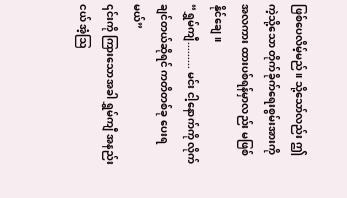ဖြစ်ပေလိမ့်မည်။ သို့သော်လည်း ဤကဲ့သို့သော တိုက်ခိုက်ရေးစွမ်းအားကို အလကား ထားပစ်ရန်မှာလည်း မဖြစ်နိုင်ချေ။
“ရွှမ်ကျီ......... မင်း ငါ့နောက်ကို လိုက်ချင်တယ်ဆိုရင် ကတိတစ်ခု ပေးရမယ်”
၎င်းကို ကြားသောအခါ ရွှမ်ကျီ အနည်းငယ် အံ့ဩ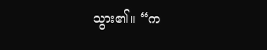သွား၏။ “က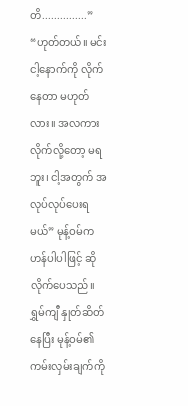တိ...............”
“ဟုတ်တယ်။ မင်း ငါ့နောက်ကို လိုက်နေတာ မဟုတ်လား။ အလကား လိုက်လို့တော့ မရဘူး၊ ငါ့အတွက် အလုပ်လုပ်ပေးရမယ်” မုန့်ဝမ်က ဟန်ပါပါဖြင့် ဆိုလိုက်ပေသည်။
ရွှမ်ကျီ နှုတ်ဆိတ်နေပြီး မုန့်ဝမ်၏ ကမ်းလှမ်းချက်ကို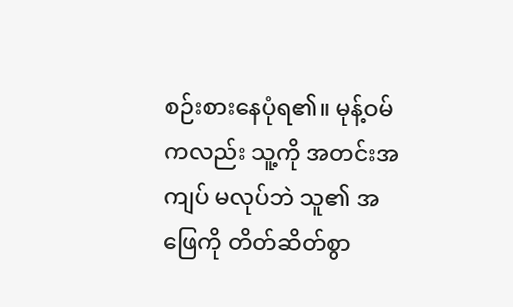စဉ်းစားနေပုံရ၏။ မုန့်ဝမ်ကလည်း သူ့ကို အတင်းအကျပ် မလုပ်ဘဲ သူ၏ အဖြေကို တိတ်ဆိတ်စွာ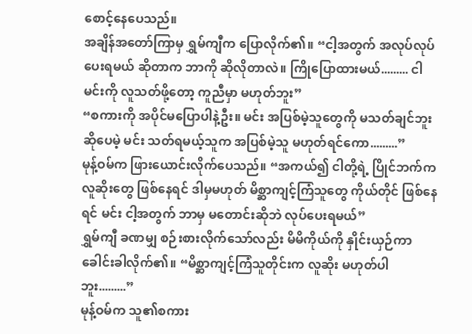စောင့်နေပေသည်။
အချိန်အတော်ကြာမှ ရွှမ်ကျီက ပြောလိုက်၏။ “ငါ့အတွက် အလုပ်လုပ်ပေးရမယ် ဆိုတာက ဘာကို ဆိုလိုတာလဲ။ ကြိုပြောထားမယ်......... ငါ မင်းကို လူသတ်ဖို့တော့ ကူညီမှာ မဟုတ်ဘူး”
“စကားကို အပိုင်မပြောပါနဲ့ဦး။ မင်း အပြစ်မဲ့သူတွေကို မသတ်ချင်ဘူး ဆိုပေမဲ့ မင်း သတ်ရမယ့်သူက အပြစ်မဲ့သူ မဟုတ်ရင်ကော.........”
မုန့်ဝမ်က ဖြားယောင်းလိုက်ပေသည်။ “အကယ်၍ ငါတို့ရဲ့ ပြိုင်ဘက်က လူဆိုးတွေ ဖြစ်နေရင် ဒါမှမဟုတ် မိစ္ဆာကျင့်ကြံသူတွေ ကိုယ်တိုင် ဖြစ်နေရင် မင်း ငါ့အတွက် ဘာမှ မတောင်းဆိုဘဲ လုပ်ပေးရမယ်”
ရွှမ်ကျီ ခဏမျှ စဉ်းစားလိုက်သော်လည်း မိမိကိုယ်ကို နှိုင်းယှဉ်ကာ ခေါင်းခါလိုက်၏။ “မိစ္ဆာကျင့်ကြံသူတိုင်းက လူဆိုး မဟုတ်ပါဘူး.........”
မုန့်ဝမ်က သူ၏စကား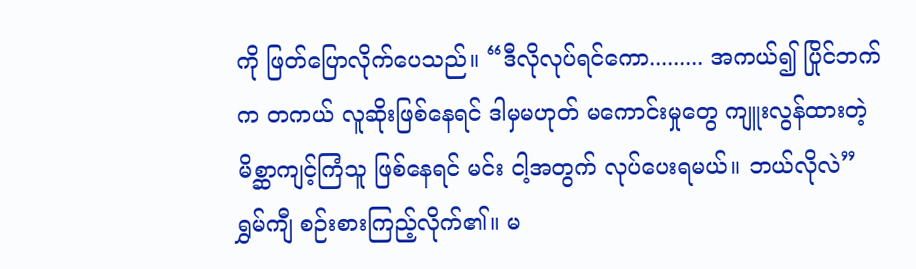ကို ဖြတ်ပြောလိုက်ပေသည်။ “ဒီလိုလုပ်ရင်ကော......... အကယ်၍ ပြိုင်ဘက်က တကယ် လူဆိုးဖြစ်နေရင် ဒါမှမဟုတ် မကောင်းမှုတွေ ကျူးလွန်ထားတဲ့ မိစ္ဆာကျင့်ကြံသူ ဖြစ်နေရင် မင်း ငါ့အတွက် လုပ်ပေးရမယ်။ ဘယ်လိုလဲ”
ရွှမ်ကျီ စဉ်းစားကြည့်လိုက်၏။ မ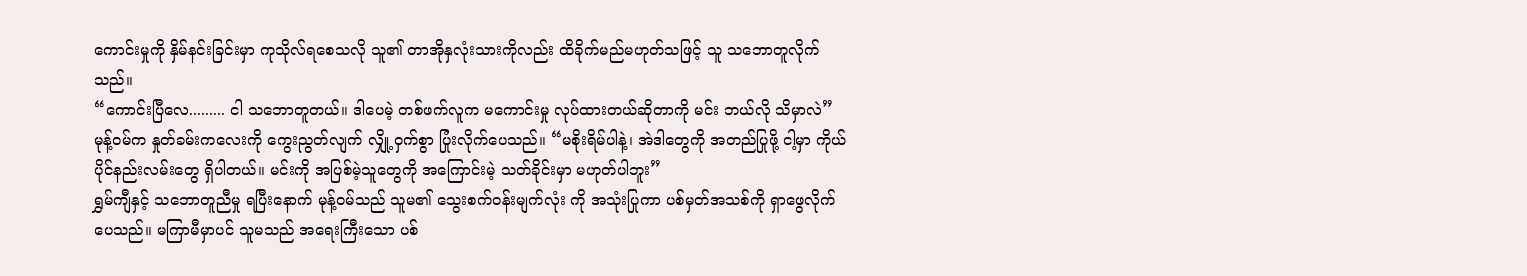ကောင်းမှုကို နှိမ်နင်းခြင်းမှာ ကုသိုလ်ရစေသလို သူ၏ တာအိုနှလုံးသားကိုလည်း ထိခိုက်မည်မဟုတ်သဖြင့် သူ သဘောတူလိုက်သည်။
“ကောင်းပြီလေ......... ငါ သဘောတူတယ်။ ဒါပေမဲ့ တစ်ဖက်လူက မကောင်းမှု လုပ်ထားတယ်ဆိုတာကို မင်း ဘယ်လို သိမှာလဲ”
မုန့်ဝမ်က နှုတ်ခမ်းကလေးကို ကွေးညွတ်လျက် လျှို့ဝှက်စွာ ပြုံးလိုက်ပေသည်။ “မစိုးရိမ်ပါနဲ့၊ အဲဒါတွေကို အတည်ပြုဖို့ ငါ့မှာ ကိုယ်ပိုင်နည်းလမ်းတွေ ရှိပါတယ်။ မင်းကို အပြစ်မဲ့သူတွေကို အကြောင်းမဲ့ သတ်ခိုင်းမှာ မဟုတ်ပါဘူး”
ရွှမ်ကျီနှင့် သဘောတူညီမှု ရပြီးနောက် မုန့်ဝမ်သည် သူမ၏ သွေးစက်ဝန်းမျက်လုံး ကို အသုံးပြုကာ ပစ်မှတ်အသစ်ကို ရှာဖွေလိုက်ပေသည်။ မကြာမီမှာပင် သူမသည် အရေးကြီးသော ပစ်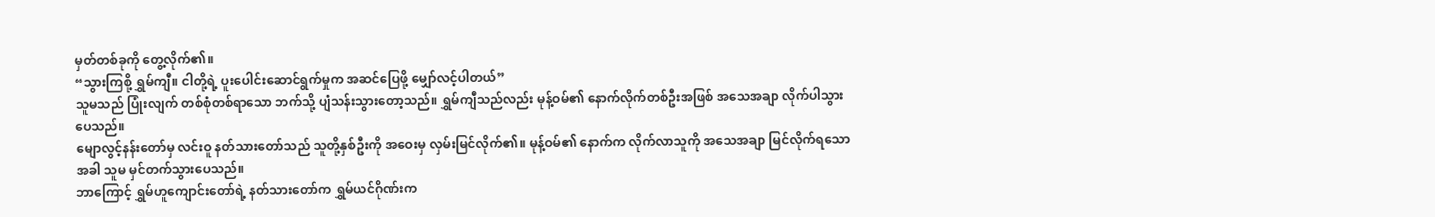မှတ်တစ်ခုကို တွေ့လိုက်၏။
“သွားကြစို့ ရွှမ်ကျီ။ ငါတို့ရဲ့ ပူးပေါင်းဆောင်ရွက်မှုက အဆင်ပြေဖို့ မျှော်လင့်ပါတယ်”
သူမသည် ပြုံးလျက် တစ်စုံတစ်ရာသော ဘက်သို့ ပျံသန်းသွားတော့သည်။ ရွှမ်ကျီသည်လည်း မုန့်ဝမ်၏ နောက်လိုက်တစ်ဦးအဖြစ် အသေအချာ လိုက်ပါသွားပေသည်။
မျောလွင့်နန်းတော်မှ လင်းဝူ နတ်သားတော်သည် သူတို့နှစ်ဦးကို အဝေးမှ လှမ်းမြင်လိုက်၏။ မုန့်ဝမ်၏ နောက်က လိုက်လာသူကို အသေအချာ မြင်လိုက်ရသောအခါ သူမ မှင်တက်သွားပေသည်။
ဘာကြောင့် ရွှမ်ဟူကျောင်းတော်ရဲ့ နတ်သားတော်က ရွှမ်ယင်ဂိုဏ်းက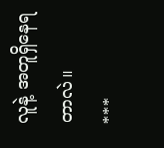လူနဲ့ အတူရှိနေရတာလဲ။
***